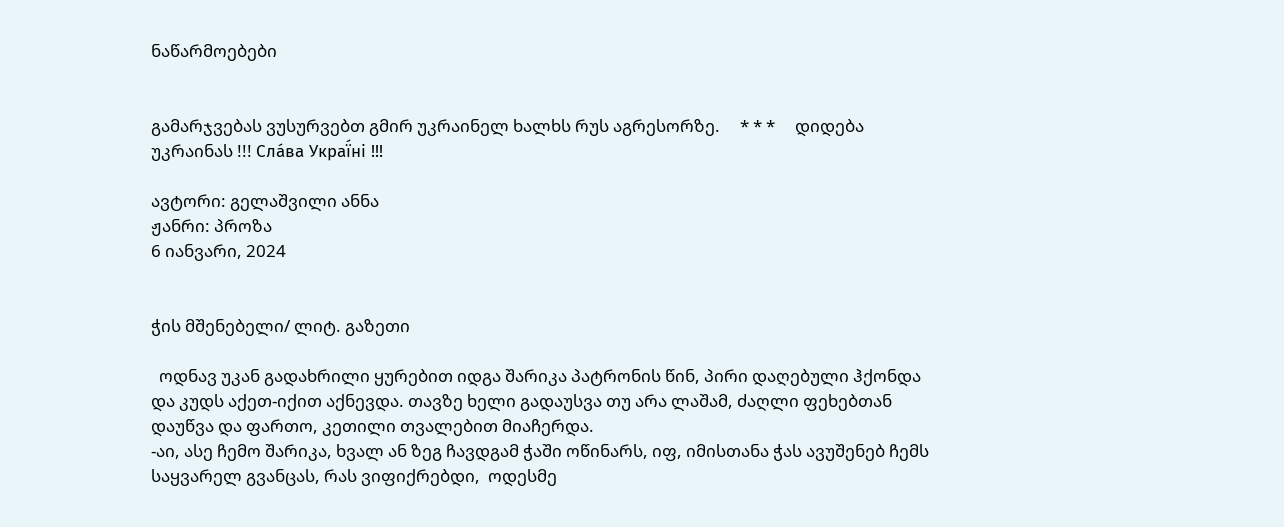ნაწარმოებები


გამარჯვებას ვუსურვებთ გმირ უკრაინელ ხალხს რუს აგრესორზე.     * * *     დიდება უკრაინას !!! Сла́ва Украї́ні !!!

ავტორი: გელაშვილი ანნა
ჟანრი: პროზა
6 იანვარი, 2024


ჭის მშენებელი/ ლიტ. გაზეთი

  ოდნავ უკან გადახრილი ყურებით იდგა შარიკა პატრონის წინ, პირი დაღებული ჰქონდა და კუდს აქეთ-იქით აქნევდა. თავზე ხელი გადაუსვა თუ არა ლაშამ, ძაღლი ფეხებთან დაუწვა და ფართო, კეთილი თვალებით მიაჩერდა.
-აი, ასე ჩემო შარიკა, ხვალ ან ზეგ ჩავდგამ ჭაში ოწინარს, იფ, იმისთანა ჭას ავუშენებ ჩემს საყვარელ გვანცას, რას ვიფიქრებდი,  ოდესმე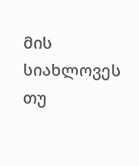მის სიახლოვეს თუ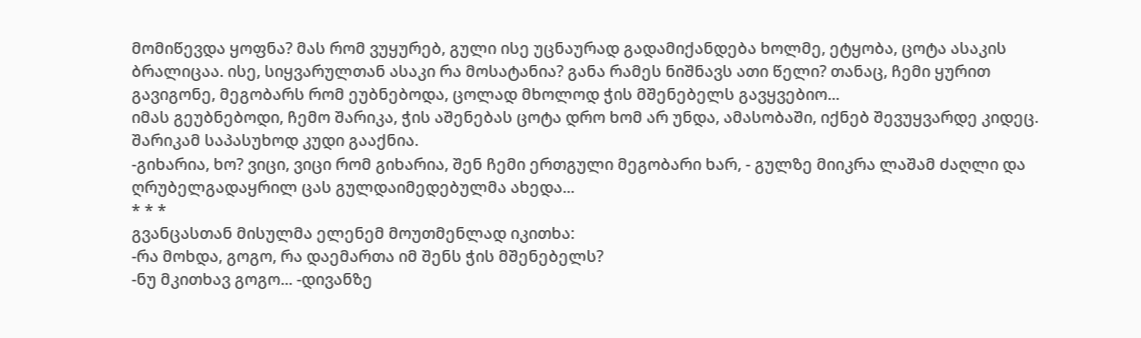მომიწევდა ყოფნა? მას რომ ვუყურებ, გული ისე უცნაურად გადამიქანდება ხოლმე, ეტყობა, ცოტა ასაკის ბრალიცაა. ისე, სიყვარულთან ასაკი რა მოსატანია? განა რამეს ნიშნავს ათი წელი? თანაც, ჩემი ყურით გავიგონე, მეგობარს რომ ეუბნებოდა, ცოლად მხოლოდ ჭის მშენებელს გავყვებიო...
იმას გეუბნებოდი, ჩემო შარიკა, ჭის აშენებას ცოტა დრო ხომ არ უნდა, ამასობაში, იქნებ შევუყვარდე კიდეც.
შარიკამ საპასუხოდ კუდი გააქნია.
-გიხარია, ხო? ვიცი, ვიცი რომ გიხარია, შენ ჩემი ერთგული მეგობარი ხარ, - გულზე მიიკრა ლაშამ ძაღლი და ღრუბელგადაყრილ ცას გულდაიმედებულმა ახედა...
* * *
გვანცასთან მისულმა ელენემ მოუთმენლად იკითხა:
-რა მოხდა, გოგო, რა დაემართა იმ შენს ჭის მშენებელს?
-ნუ მკითხავ გოგო... -დივანზე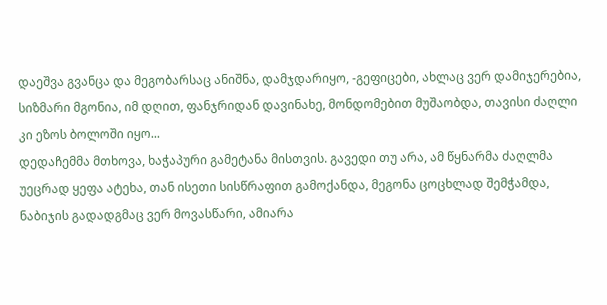დაეშვა გვანცა და მეგობარსაც ანიშნა, დამჯდარიყო, -გეფიცები, ახლაც ვერ დამიჯერებია, სიზმარი მგონია, იმ დღით, ფანჯრიდან დავინახე, მონდომებით მუშაობდა, თავისი ძაღლი კი ეზოს ბოლოში იყო...
დედაჩემმა მთხოვა, ხაჭაპური გამეტანა მისთვის. გავედი თუ არა, ამ წყნარმა ძაღლმა უეცრად ყეფა ატეხა, თან ისეთი სისწრაფით გამოქანდა, მეგონა ცოცხლად შემჭამდა, ნაბიჯის გადადგმაც ვერ მოვასწარი, ამიარა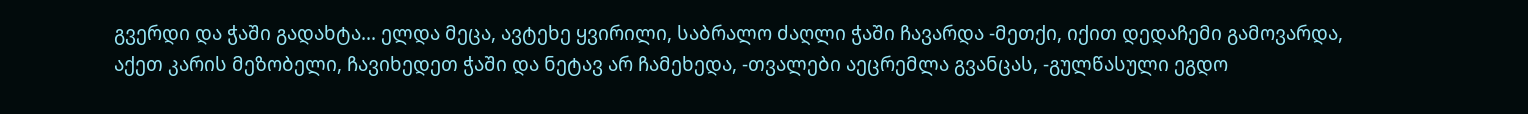გვერდი და ჭაში გადახტა... ელდა მეცა, ავტეხე ყვირილი, საბრალო ძაღლი ჭაში ჩავარდა -მეთქი, იქით დედაჩემი გამოვარდა, აქეთ კარის მეზობელი, ჩავიხედეთ ჭაში და ნეტავ არ ჩამეხედა, -თვალები აეცრემლა გვანცას, -გულწასული ეგდო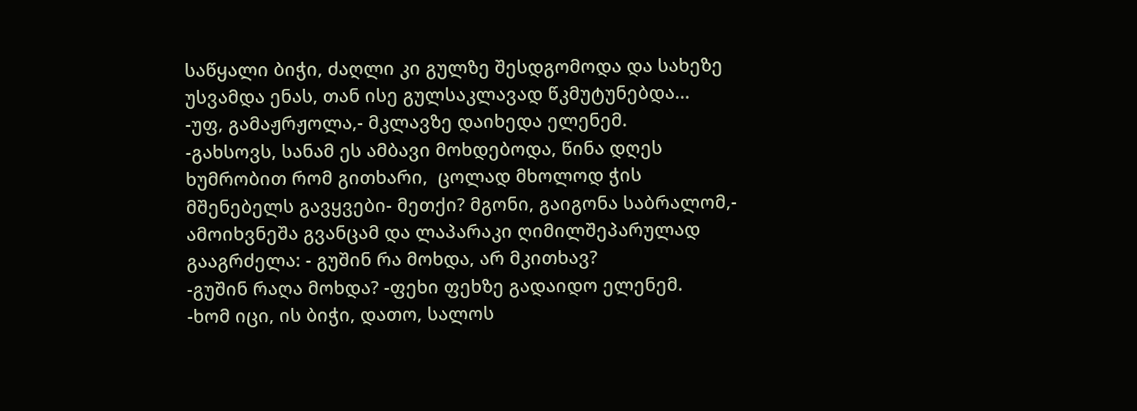საწყალი ბიჭი, ძაღლი კი გულზე შესდგომოდა და სახეზე უსვამდა ენას, თან ისე გულსაკლავად წკმუტუნებდა...
-უფ, გამაჟრჟოლა,- მკლავზე დაიხედა ელენემ.
-გახსოვს, სანამ ეს ამბავი მოხდებოდა, წინა დღეს ხუმრობით რომ გითხარი,  ცოლად მხოლოდ ჭის მშენებელს გავყვები- მეთქი? მგონი, გაიგონა საბრალომ,- ამოიხვნეშა გვანცამ და ლაპარაკი ღიმილშეპარულად გააგრძელა: - გუშინ რა მოხდა, არ მკითხავ?
-გუშინ რაღა მოხდა? -ფეხი ფეხზე გადაიდო ელენემ.
-ხომ იცი, ის ბიჭი, დათო, სალოს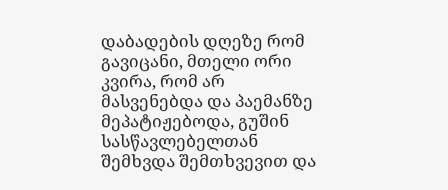დაბადების დღეზე რომ გავიცანი, მთელი ორი კვირა, რომ არ მასვენებდა და პაემანზე მეპატიჟებოდა, გუშინ სასწავლებელთან შემხვდა შემთხვევით და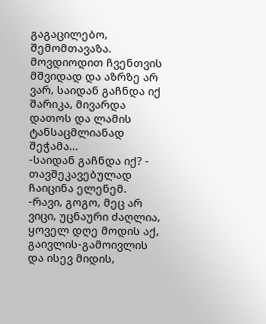გაგაცილებო, შემომთავაზა. მოვდიოდით ჩვენთვის მშვიდად და აზრზე არ ვარ, საიდან გაჩნდა იქ შარიკა, მივარდა დათოს და ლამის ტანსაცმლიანად შეჭამა...
-საიდან გაჩნდა იქ? - თავშეკავებულად ჩაიცინა ელენემ.
-რავი, გოგო, მეც არ ვიცი, უცნაური ძაღლია, ყოველ დღე მოდის აქ, გაივლის-გამოივლის და ისევ მიდის,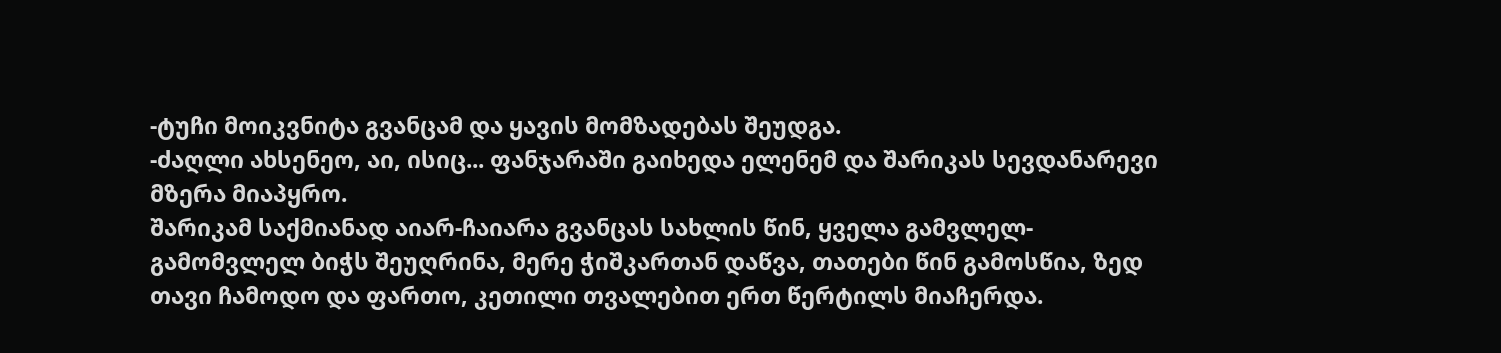-ტუჩი მოიკვნიტა გვანცამ და ყავის მომზადებას შეუდგა.
-ძაღლი ახსენეო, აი, ისიც... ფანჯარაში გაიხედა ელენემ და შარიკას სევდანარევი მზერა მიაპყრო.
შარიკამ საქმიანად აიარ-ჩაიარა გვანცას სახლის წინ, ყველა გამვლელ- გამომვლელ ბიჭს შეუღრინა, მერე ჭიშკართან დაწვა, თათები წინ გამოსწია, ზედ თავი ჩამოდო და ფართო, კეთილი თვალებით ერთ წერტილს მიაჩერდა.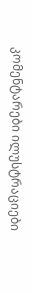კომენტარები ილუსტრაციები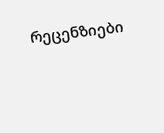რეცენზიები